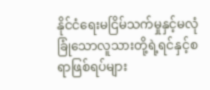နိုင်ငံရေးမငြိမ်သက်မှုနှင့်မလုံခြုံသောလူသားတို့ရဲ့ရင်နှင့်စရာဖြစ်ရပ်များ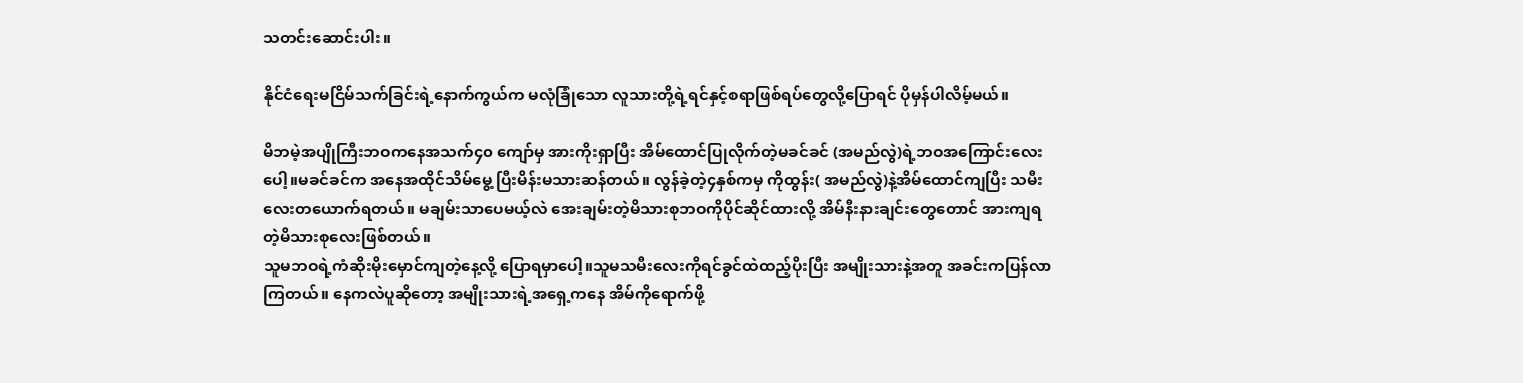သတင်းဆောင်းပါး။

နိုင်ငံရေးမငြိမ်သက်ခြင်းရဲ့နောက်ကွယ်က မလုံခြုံသော လူသားတို့ရဲ့ရင်နှင့်စရာဖြစ်ရပ်တွေလို့ပြောရင် ပိုမှန်ပါလိမ့်မယ်။

မိဘမဲ့အပျိုကြီးဘဝကနေအသက်၄၀ ကျော်မှ အားကိုးရှာပြီး အိမ်ထောင်ပြုလိုက်တဲ့မခင်ခင် (အမည်လွဲ)ရဲ့ဘဝအကြောင်းလေးပေါ့။မခင်ခင်က အနေအထိုင်သိမ်မွေ့ ပြီးမိန်းမသားဆန်တယ်။ လွန်ခဲ့တဲ့၄နှစ်ကမှ ကိုထွန်း( အမည်လွဲ)နဲ့အိမ်ထောင်ကျပြီး သမီးလေးတယောက်ရတယ်။ မချမ်းသာပေမယ့်လဲ အေးချမ်းတဲ့မိသားစုဘဝကိုပိုင်ဆိုင်ထားလို့ အိမ်နီးနားချင်းတွေတောင် အားကျရတဲ့မိသားစုလေးဖြစ်တယ်။
သူမဘဝရဲ့ကံဆိုးမိုးမှောင်ကျတဲ့နေ့လို့ ပြောရမှာပေါ့။သူမသမီးလေးကိုရင်ခွင်ထဲထည့်ပိုးပြီး အမျိုးသားနဲ့အတူ အခင်းကပြန်လာကြတယ်။ နေကလဲပူဆိုတော့ အမျိုးသားရဲ့အရှေ့ကနေ အိမ်ကိုရောက်ဖို့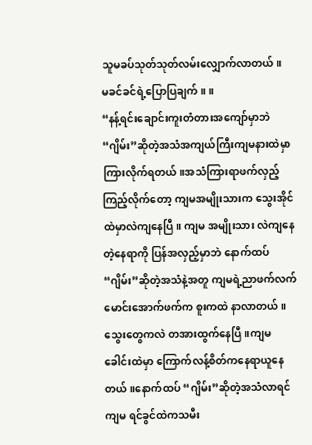သူမခပ်သုတ်သုတ်လမ်းလျှောက်လာတယ်။
မခင်ခင်ရဲ့ပြောပြချက်။ ။
“နန့်ရင်းချောင်းကူးတံတားအကျော်မှာဘဲ “ဂျိမ်း”ဆိုတဲ့အသံအကျယ်ကြီးကျမနားထဲမှာ ကြားလိုက်ရတယ်။အသံကြားရာဖက်လှည့်ကြည့်လိုက်တော့ ကျမအမျိုးသားက သွေးအိုင်ထဲမှာလဲကျနေပြီ။ ကျမ အမျိုးသား လဲကျနေတဲ့‌နေရာကို ပြန်အလှည့်မှာဘဲ နောက်ထပ် “ဂျိမ်း”ဆိုတဲ့အသံနဲ့အတူ ကျမရဲ့ညာဖက်လက်မောင်းအောက်ဖက်က စူးကထဲ နာလာတယ်။သွေးတွေကလဲ တအားထွက်နေပြီ။ကျမ ခေါင်းထဲမှာ ကြောက်လန့်စိတ်ကနေရာယူနေတယ်။နောက်ထပ် “ဂျိမ်း”ဆိုတဲ့အသံလာရင် ကျမ ရင်ခွင်ထဲကသမီး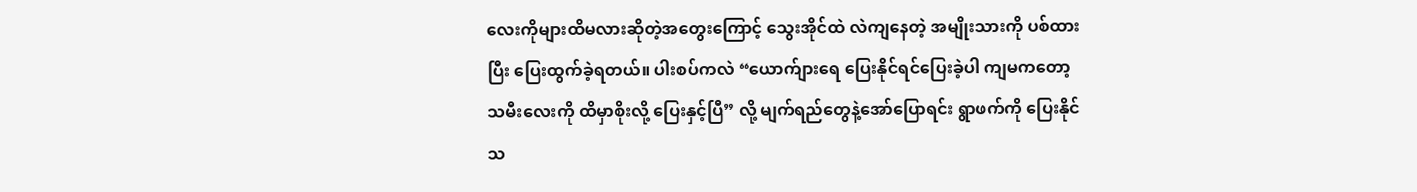လေးကိုများထိမလားဆိုတဲ့အတွေးကြောင့် သွေးအိုင်ထဲ လဲကျနေတဲ့ အမျိုးသားကို ပစ်ထားပြီး ပြေးထွက်ခဲ့ရတယ်။ ပါးစပ်ကလဲ “ယောက်ျားရေ ပြေးနိုင်ရင်ပြေးခဲ့ပါ ကျမကတော့ သမီးလေးကို ထိမှာစိုးလို့ ပြေးနှင့်ပြီ” လို့ မျက်ရည်တွေနဲ့အော်ပြောရင်း ရွာဖက်ကို ပြေးနိုင်သ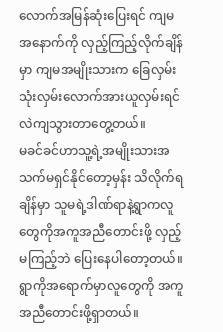လောက်အမြန်ဆုံးပြေးရင် ကျမအနောက်ကို လှည့်ကြည့်လိုက်ချိန်မှာ ကျမအမျိုးသားက ခြေလှမ်းသုံးလှမ်းလောက်အားယူလှမ်းရင် လဲကျသွားတာ‌တွေ့တယ်။
မခင်ခင်ဟာသူ့ရဲ့အမျိုးသားအသက်မရှင်နိုင်တော့မှန်း သိလိုက်ရချိန်မှာ သူမရဲ့ဒါဏ်ရာနဲ့ရွာကလူတွေကိုအကူအညီတောင်းဖို့ လှည့်မကြည့်ဘဲ ပြေးနေပါတော့တယ်။ ရွာကိုအရောက်မှာလူတွေကို အကူအညီတောင်းဖို့ရှာတယ်။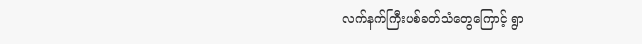လက်နက်ကြီးပစ်ခတ်သံတွေကြောင့် ရွာ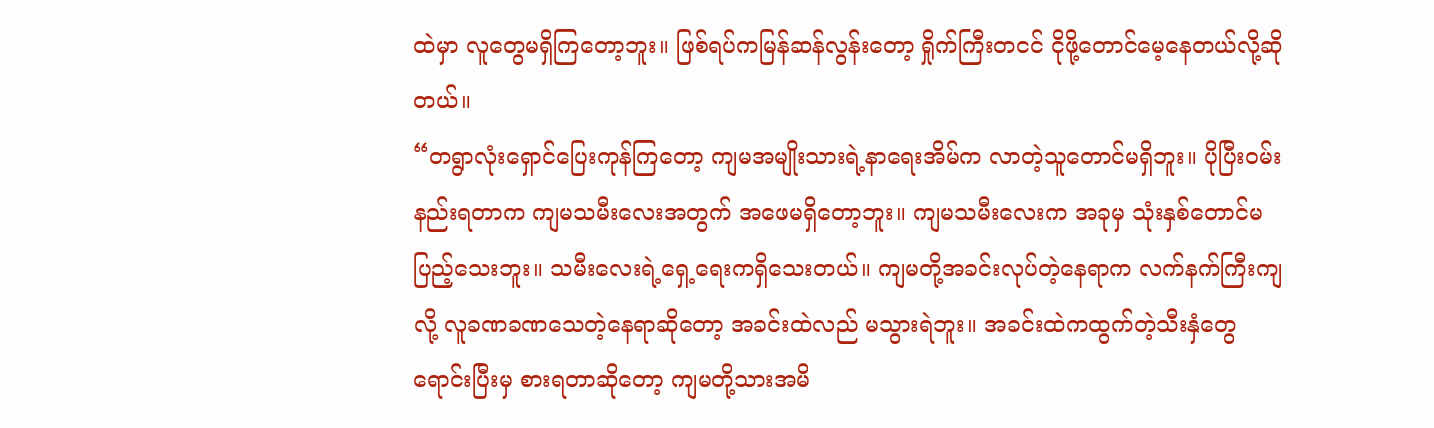ထဲမှာ လူတွေမရှိကြတော့ဘူး။ ဖြစ်ရပ်ကမြန်ဆန်လွန်းတော့ ရှိုက်ကြီးတငင် ငိုဖို့တောင်မေ့နေတယ်လို့ဆိုတယ်။
“တရွာလုံးရှောင်ပြေးကုန်ကြတော့ ကျမအမျိုးသားရဲ့နာရေးအိမ်က လာတဲ့သူတောင်မရှိဘူး။ ပိုပြီးဝမ်းနည်းရတာက ကျမသမီးလေးအတွက် အဖေမရှိတော့ဘူး။ ကျမသမီးလေးက အခုမှ သုံးနှစ်တောင်မပြည့်သေးဘူး။ သမီးလေးရဲ့ရှေ့ရေးကရှိသေးတယ်။ ကျမတို့အခင်းလုပ်တဲ့နေရာက လက်နက်ကြီးကျလို့ လူခဏခဏသေတဲ့နေရာဆိုတော့ အခင်းထဲလည် မသွားရဲဘူး။ အခင်းထဲကထွက်တဲ့သီးနှံတွေရောင်းပြီးမှ စားရတာဆိုတော့ ကျမတို့သားအမိ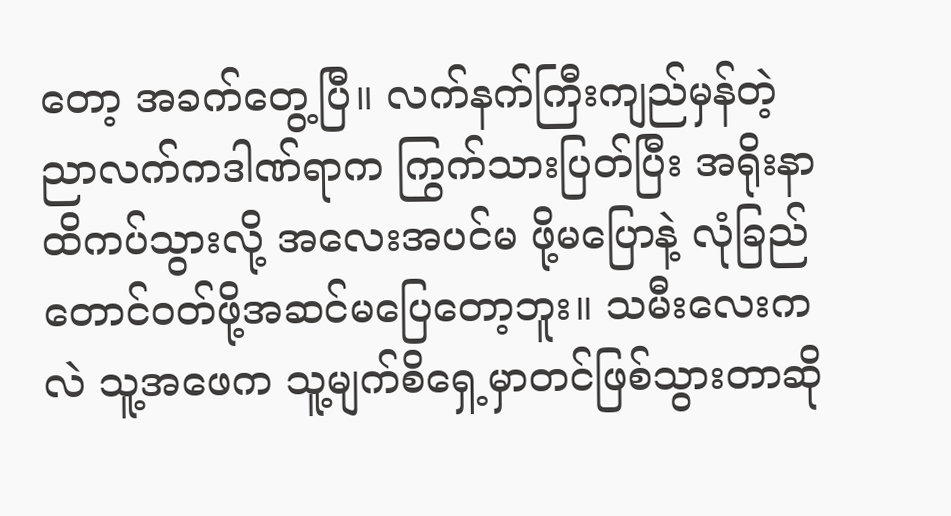တော့ အခက်တွေ့ပြီ။ လက်နက်ကြီးကျည်မှန်တဲ့ညာလက်ကဒါဏ်ရာက ကြွက်သားပြတ်ပြီး အရိုးနာထိကပ်သွားလို့ အလေးအပင်မ ဖို့မပြောနဲ့ လုံခြည်တောင်ဝတ်ဖို့အဆင်မပြေတော့ဘူး။ သမီးလေးကလဲ သူ့အဖေက သူ့မျက်စိရှေ့မှာတင်ဖြစ်သွားတာဆို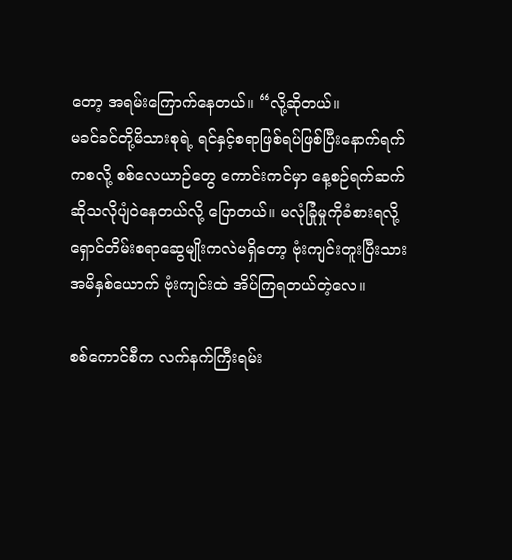တော့ အရမ်းကြောက်နေတယ်။ “လို့ဆိုတယ်။
မခင်ခင်တို့မိသားစုရဲ့ ရင်နှင့်စရာဖြစ်ရပ်ဖြစ်ပြီးနောက်ရက်ကစလို့ စစ်လေယာဉ်တွေ ကောင်းကင်မှာ နေ့စဉ်ရက်ဆက်ဆိုသလိုပျံဝဲနေတယ်လို့ ပြောတယ်။ မလုံခြုံမှုကိုခံစားရလို့ ရှောင်တိမ်းစရာဆွေမျိုးကလဲမရှိတော့ ဗုံးကျင်းတူးပြီးသားအမိနှစ်ယောက် ဗုံးကျင်းထဲ အိပ်ကြရတယ်တဲ့လေ။

စစ်ကောင်စီက လက်နက်ကြီးရမ်း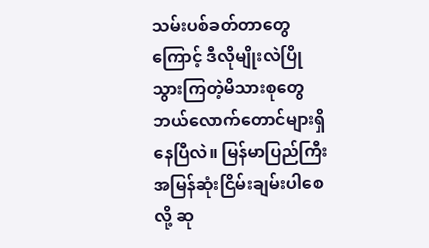သမ်းပစ်ခတ်‌တာတွေကြောင့် ဒီလိုမျိုးလဲပြိုသွားကြတဲ့မိသားစုတွေ ဘယ်လောက်တောင်များရှိနေပြီလဲ။ မြန်မာပြည်ကြီးအမြန်ဆုံးငြိမ်းချမ်းပါစေလို့ ဆု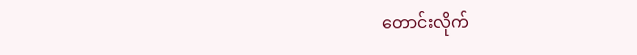တောင်းလိုက်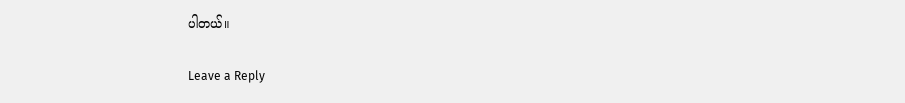ပါတယ်။

Leave a Reply